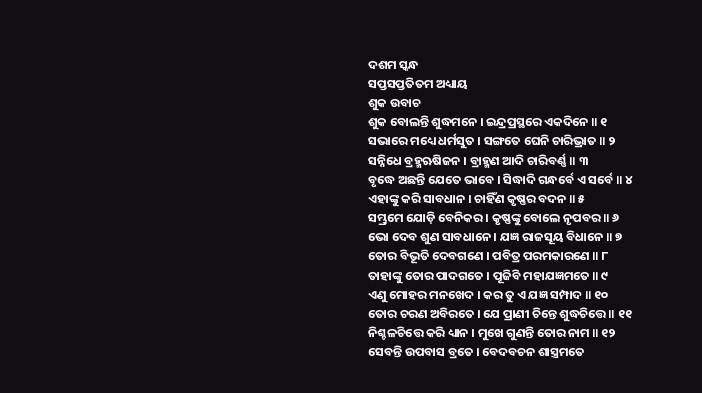ଦଶମ ସ୍କନ୍ଧ
ସପ୍ତସପ୍ତତିତମ ଅଧ୍ୟାୟ
ଶୁକ ଉବାଚ
ଶୁକ ବୋଲନ୍ତି ଶୁଦ୍ଧମନେ । ଇନ୍ଦ୍ରପ୍ରସ୍ଥରେ ଏକଦିନେ ॥ ୧
ସଭାରେ ମଧ୍ୟେ ଧର୍ମସୁତ । ସଙ୍ଗତେ ଘେନି ଚାରିଭ୍ରାତ ॥ ୨
ସନ୍ନିଧେ ବ୍ରହ୍ମଋଷିଜନ । ବ୍ରାହ୍ମଣ ଆଦି ଚାରିବର୍ଣ୍ଣ ॥ ୩
ବୃଦ୍ଧେ ଅଛନ୍ତି ଯେତେ ଭାବେ । ସିଦ୍ଧାଦି ଗନ୍ଧର୍ବେ ଏ ସର୍ବେ ॥ ୪
ଏହାଙ୍କୁ କରି ସାବଧାନ । ଚାହିଁଣ କୃଷ୍ଣର ବଦନ ॥ ୫
ସମ୍ଭ୍ରମେ ଯୋଡ଼ି ବେନିକର । କୃଷ୍ଣଙ୍କୁ ବୋଲେ ନୃପବର ॥ ୬
ଭୋ ଦେବ ଶୁଣ ସାବଧାନେ । ଯଜ୍ଞ ରାଜସୂୟ ବିଧାନେ ॥ ୭
ତୋର ବିଭୂତି ଦେବଗଣେ । ପବିତ୍ର ପରମକାରଣେ ॥ ୮
ତାହାଙ୍କୁ ତୋର ପାଦଗତେ । ପୂଜିବି ମହାଯଜ୍ଞମତେ ॥ ୯
ଏଣୁ ମୋହର ମନଖେଦ । କର ତୁ ଏ ଯଜ୍ଞ ସମ୍ପାଦ ॥ ୧୦
ତୋର ଚରଣ ଅବିରତେ । ଯେ ପ୍ରାଣୀ ଚିନ୍ତେ ଶୁଦ୍ଧଚିତ୍ତେ ॥ ୧୧
ନିଶ୍ଚଳଚିତ୍ତେ କରି ଧ୍ୟାନ । ମୁଖେ ଗୁଣନ୍ତି ତୋର ନାମ ॥ ୧୨
ସେବନ୍ତି ଉପବାସ ବ୍ରତେ । ବେଦବଚନ ଶାସ୍ତ୍ରମତେ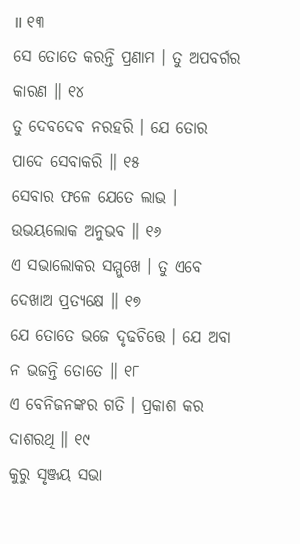॥ ୧୩
ସେ ତୋତେ କରନ୍ତି ପ୍ରଣାମ । ତୁ ଅପବର୍ଗର କାରଣ ॥ ୧୪
ତୁ ଦେବଦେବ ନରହରି । ଯେ ତୋର ପାଦେ ସେବାକରି ॥ ୧୫
ସେବାର ଫଳେ ଯେତେ ଲାଭ । ଉଭୟଲୋକ ଅନୁଭବ ॥ ୧୬
ଏ ସଭାଲୋକର ସମ୍ମୁଖେ । ତୁ ଏବେ ଦେଖାଅ ପ୍ରତ୍ୟକ୍ଷେ ॥ ୧୭
ଯେ ତୋତେ ଭଜେ ଦୃଢଚିତ୍ତେ । ଯେ ଅବା ନ ଭଜନ୍ତି ତୋତେ ॥ ୧୮
ଏ ବେନିଜନଙ୍କର ଗତି । ପ୍ରକାଶ କର ଦାଶରଥି ॥ ୧୯
କୁରୁ ସୃଞ୍ଜୟ ସଭା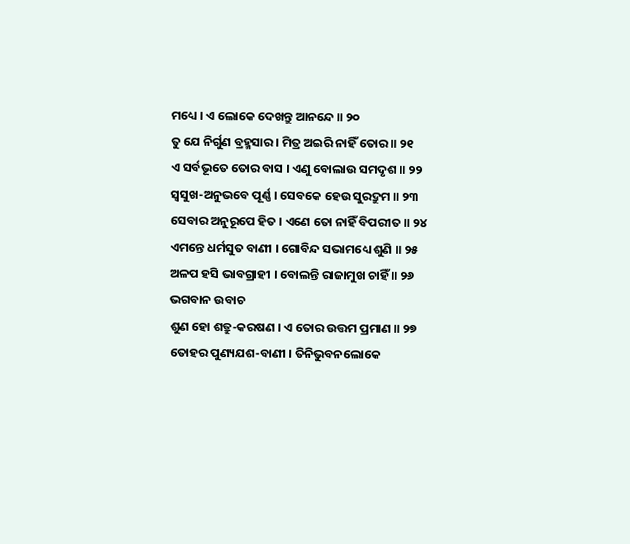ମଧ୍ୟେ । ଏ ଲୋକେ ଦେଖନ୍ତୁ ଆନନ୍ଦେ ॥ ୨୦
ତୁ ଯେ ନିର୍ଗୁଣ ବ୍ରହ୍ମସାର । ମିତ୍ର ଅଇରି ନାହିଁ ତୋର ॥ ୨୧
ଏ ସର୍ବଭୂତେ ତୋର ବାସ । ଏଣୁ ବୋଲାଉ ସମଦୃଶ ॥ ୨୨
ସ୍ୱସୁଖ-ଅନୁଭବେ ପୂର୍ଣ୍ଣ । ସେବକେ ହେଉ ସୁରଦ୍ରୁମ ॥ ୨୩
ସେବାର ଅନୁରୂପେ ହିତ । ଏଣେ ତୋ ନାହିଁ ବିପରୀତ ॥ ୨୪
ଏମନ୍ତେ ଧର୍ମସୁତ ବାଣୀ । ଗୋବିନ୍ଦ ସଭାମଧ୍ୟେ ଶୁଣି ॥ ୨୫
ଅଳପ ହସି ଭାବଗ୍ରାହୀ । ବୋଲନ୍ତି ରାଜାମୁଖ ଚାହିଁ ॥ ୨୬
ଭଗବାନ ଉବାଚ
ଶୁଣ ହୋ ଶତ୍ରୁ-କରଷଣ । ଏ ତୋର ଉତ୍ତମ ପ୍ରମାଣ ॥ ୨୭
ତୋହର ପୁଣ୍ୟଯଶ-ବାଣୀ । ତିନିଭୁବନଲୋକେ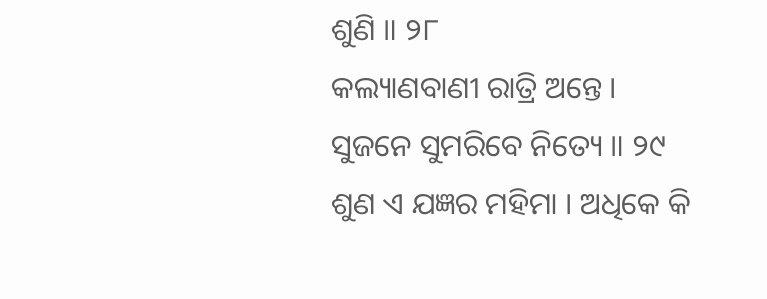ଶୁଣି ॥ ୨୮
କଲ୍ୟାଣବାଣୀ ରାତ୍ରି ଅନ୍ତେ । ସୁଜନେ ସୁମରିବେ ନିତ୍ୟେ ॥ ୨୯
ଶୁଣ ଏ ଯଜ୍ଞର ମହିମା । ଅଧିକେ କି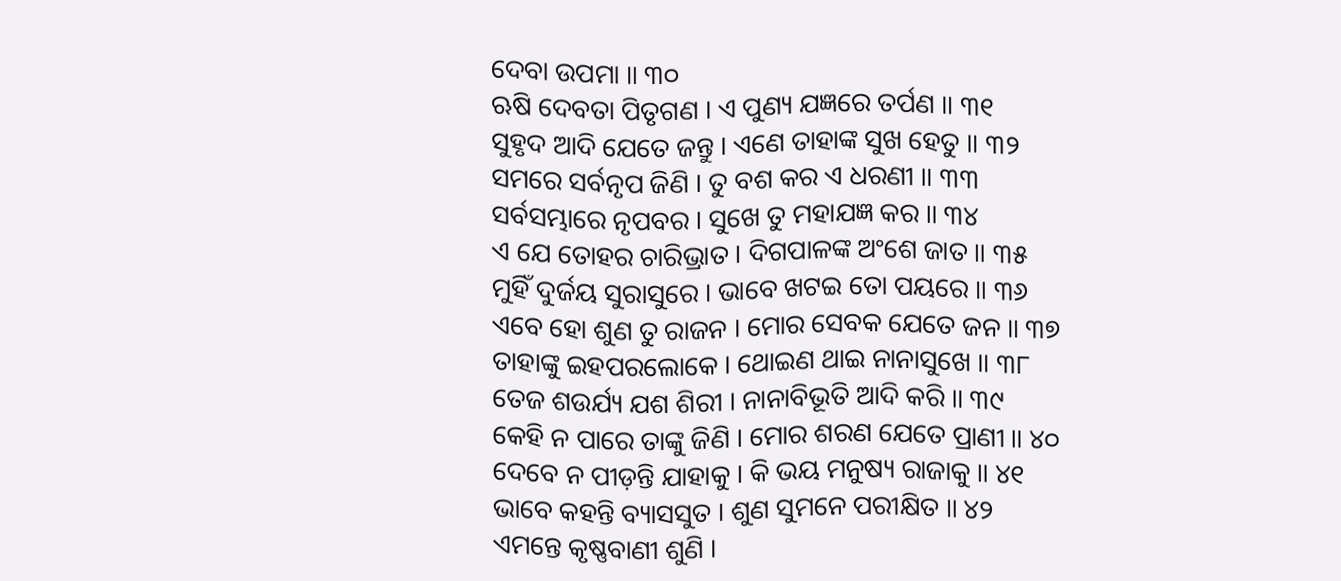ଦେବା ଉପମା ॥ ୩୦
ଋଷି ଦେବତା ପିତୃଗଣ । ଏ ପୁଣ୍ୟ ଯଜ୍ଞରେ ତର୍ପଣ ॥ ୩୧
ସୁହୃଦ ଆଦି ଯେତେ ଜନ୍ତୁ । ଏଣେ ତାହାଙ୍କ ସୁଖ ହେତୁ ॥ ୩୨
ସମରେ ସର୍ବନୃପ ଜିଣି । ତୁ ବଶ କର ଏ ଧରଣୀ ॥ ୩୩
ସର୍ବସମ୍ଭାରେ ନୃପବର । ସୁଖେ ତୁ ମହାଯଜ୍ଞ କର ॥ ୩୪
ଏ ଯେ ତୋହର ଚାରିଭ୍ରାତ । ଦିଗପାଳଙ୍କ ଅଂଶେ ଜାତ ॥ ୩୫
ମୁହିଁ ଦୁର୍ଜୟ ସୁରାସୁରେ । ଭାବେ ଖଟଇ ତୋ ପୟରେ ॥ ୩୬
ଏବେ ହୋ ଶୁଣ ତୁ ରାଜନ । ମୋର ସେବକ ଯେତେ ଜନ ॥ ୩୭
ତାହାଙ୍କୁ ଇହପରଲୋକେ । ଥୋଇଣ ଥାଇ ନାନାସୁଖେ ॥ ୩୮
ତେଜ ଶଉର୍ଯ୍ୟ ଯଶ ଶିରୀ । ନାନାବିଭୂତି ଆଦି କରି ॥ ୩୯
କେହି ନ ପାରେ ତାଙ୍କୁ ଜିଣି । ମୋର ଶରଣ ଯେତେ ପ୍ରାଣୀ ॥ ୪୦
ଦେବେ ନ ପୀଡ଼ନ୍ତି ଯାହାକୁ । କି ଭୟ ମନୁଷ୍ୟ ରାଜାକୁ ॥ ୪୧
ଭାବେ କହନ୍ତି ବ୍ୟାସସୁତ । ଶୁଣ ସୁମନେ ପରୀକ୍ଷିତ ॥ ୪୨
ଏମନ୍ତେ କୃଷ୍ଣବାଣୀ ଶୁଣି ।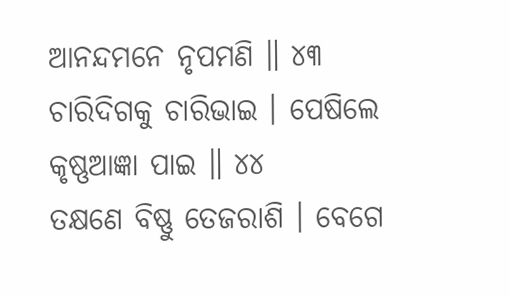ଆନନ୍ଦମନେ ନୃପମଣି ॥ ୪୩
ଚାରିଦିଗକୁ ଚାରିଭାଇ । ପେଷିଲେ କୃଷ୍ଣଆଜ୍ଞା ପାଇ ॥ ୪୪
ତକ୍ଷଣେ ବିଷ୍ଣୁ ତେଜରାଶି । ବେଗେ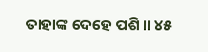ତାହାଙ୍କ ଦେହେ ପଶି ॥ ୪୫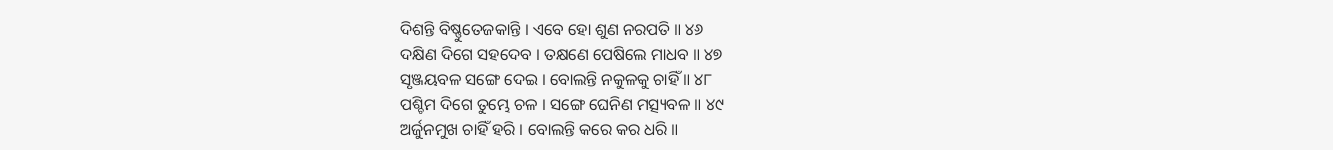ଦିଶନ୍ତି ବିଷ୍ଣୁତେଜକାନ୍ତି । ଏବେ ହୋ ଶୁଣ ନରପତି ॥ ୪୬
ଦକ୍ଷିଣ ଦିଗେ ସହଦେବ । ତକ୍ଷଣେ ପେଷିଲେ ମାଧବ ॥ ୪୭
ସୃଞ୍ଜୟବଳ ସଙ୍ଗେ ଦେଇ । ବୋଲନ୍ତି ନକୁଳକୁ ଚାହିଁ ॥ ୪୮
ପଶ୍ଚିମ ଦିଗେ ତୁମ୍ଭେ ଚଳ । ସଙ୍ଗେ ଘେନିଣ ମତ୍ସ୍ୟବଳ ॥ ୪୯
ଅର୍ଜୁନମୁଖ ଚାହିଁ ହରି । ବୋଲନ୍ତି କରେ କର ଧରି ॥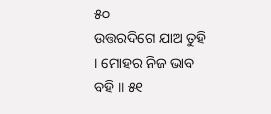୫୦
ଉତ୍ତରଦିଗେ ଯାଅ ତୁହି । ମୋହର ନିଜ ଭାବ ବହି ॥ ୫୧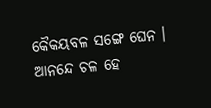କୈକୟବଳ ସଙ୍ଗେ ଘେନ । ଆନନ୍ଦେ ଚଳ ହେ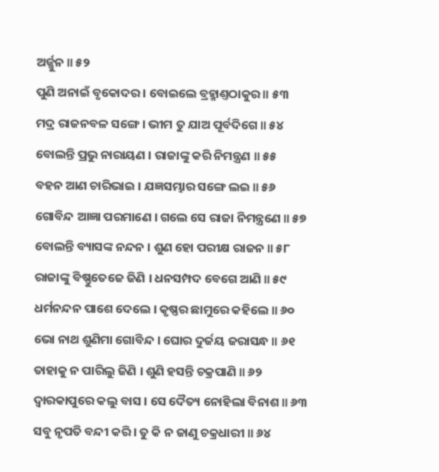ଅର୍ଜ୍ଜୁନ ॥ ୫୨
ପୁଣି ଅନାଇଁ ବୃକୋଦର । ବୋଇଲେ ବ୍ରହ୍ମାଣ୍ତଠାକୁର ॥ ୫୩
ମଦ୍ର ରାଜନବଳ ସଙ୍ଗେ । ଭୀମ ତୁ ଯାଅ ପୂର୍ବଦିଗେ ॥ ୫୪
ବୋଲନ୍ତି ପ୍ରଭୁ ନାରାୟଣ । ରାଜାଙ୍କୁ କରି ନିମନ୍ତ୍ରଣ ॥ ୫୫
ବହନ ଆଣ ଚାରିଭାଇ । ଯଜ୍ଞସମ୍ଭାର ସଙ୍ଗେ ଲଇ ॥ ୫୬
ଗୋବିନ୍ଦ ଆଜ୍ଞା ପରମାଣେ । ଗଲେ ସେ ରାଜା ନିମନ୍ତ୍ରଣେ ॥ ୫୭
ବୋଲନ୍ତି ବ୍ୟାସଙ୍କ ନନ୍ଦନ । ଶୁଣ ହୋ ପରୀକ୍ଷ ରାଜନ ॥ ୫୮
ରାଜାଙ୍କୁ ବିଷ୍ଣୁତେଜେ ଜିଣି । ଧନସମ୍ପଦ ବେଗେ ଆଣି ॥ ୫୯
ଧର୍ମନନ୍ଦନ ପାଶେ ଦେଲେ । କୃଷ୍ଣର ଛାମୁରେ କହିଲେ ॥ ୬୦
ଭୋ ନାଥ ଶୁଣିମା ଗୋବିନ୍ଦ । ଘୋର ଦୁର୍ଜୟ ଜରାସନ୍ଧ ॥ ୬୧
ତାହାକୁ ନ ପାରିଲୁ ଜିଣି । ଶୁଣି ହସନ୍ତି ଚକ୍ରପାଣି ॥ ୬୨
ଦ୍ୱାରକାପୁରେ କଲୁ ବାସ । ସେ ଦୈତ୍ୟ ନୋହିଲା ବିନାଶ ॥ ୬୩
ସବୁ ନୃପତି ବନ୍ଦୀ କରି । ତୁ କି ନ ଜାଣୁ ଚକ୍ରଧାରୀ ॥ ୬୪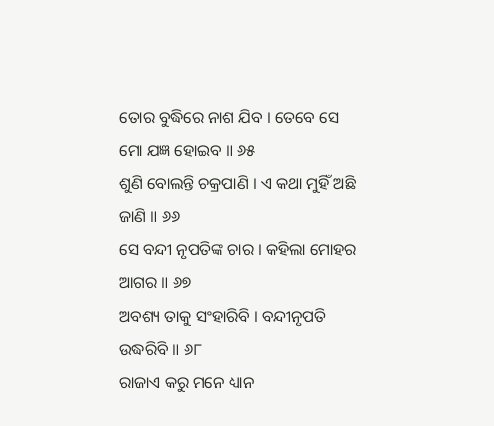ତୋର ବୁଦ୍ଧିରେ ନାଶ ଯିବ । ତେବେ ସେ ମୋ ଯଜ୍ଞ ହୋଇବ ॥ ୬୫
ଶୁଣି ବୋଲନ୍ତି ଚକ୍ରପାଣି । ଏ କଥା ମୁହିଁ ଅଛି ଜାଣି ॥ ୬୬
ସେ ବନ୍ଦୀ ନୃପତିଙ୍କ ଚାର । କହିଲା ମୋହର ଆଗର ॥ ୬୭
ଅବଶ୍ୟ ତାକୁ ସଂହାରିବି । ବନ୍ଦୀନୃପତି ଉଦ୍ଧରିବି ॥ ୬୮
ରାଜାଏ କରୁ ମନେ ଧ୍ୟାନ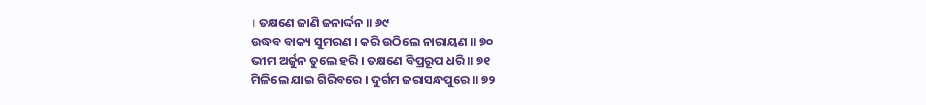। ତକ୍ଷଣେ ଜାଣି ଜନାର୍ଦ୍ଦନ ॥ ୬୯
ଉଦ୍ଧବ ବାକ୍ୟ ସୁମରଣ । କରି ଉଠିଲେ ନାରାୟଣ ॥ ୭୦
ଭୀମ ଅର୍ଜୁନ ତୁଲେ ହରି । ତକ୍ଷଣେ ବିପ୍ରରୂପ ଧରି ॥ ୭୧
ମିଳିଲେ ଯାଇ ଗିରିବରେ । ଦୁର୍ଗମ ଜରାସନ୍ଧପୁରେ ॥ ୭୨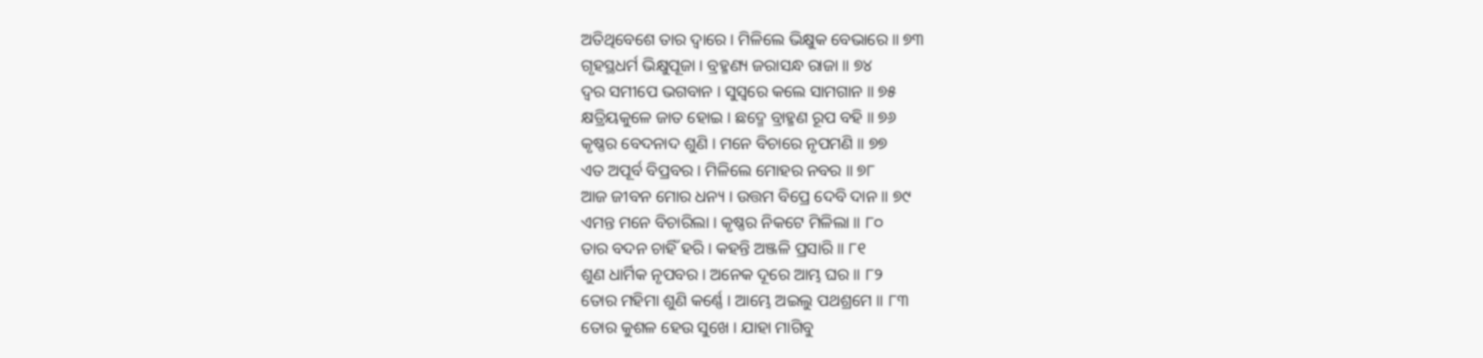ଅତିଥିବେଶେ ତାର ଦ୍ୱାରେ । ମିଳିଲେ ଭିକ୍ଷୁକ ବେଭାରେ ॥ ୭୩
ଗୃହସ୍ଥଧର୍ମ ଭିକ୍ଷୁପୂଜା । ବ୍ରହ୍ମଣ୍ୟ ଜରାସନ୍ଧ ରାଜା ॥ ୭୪
ଦ୍ୱର ସମୀପେ ଭଗବାନ । ସୁସ୍ୱରେ କଲେ ସାମଗାନ ॥ ୭୫
କ୍ଷତ୍ରିୟକୁଳେ ଜାତ ହୋଇ । ଛଦ୍ମେ ବ୍ରାହ୍ମଣ ରୂପ ବହି ॥ ୭୬
କୃଷ୍ଣର ବେଦନାଦ ଶୁଣି । ମନେ ବିଚାରେ ନୃପମଣି ॥ ୭୭
ଏତ ଅପୂର୍ବ ବିପ୍ରବର । ମିଳିଲେ ମୋହର ନବର ॥ ୭୮
ଆଜ ଜୀବନ ମୋର ଧନ୍ୟ । ଉତ୍ତମ ବିପ୍ରେ ଦେବି ଦାନ ॥ ୭୯
ଏମନ୍ତ ମନେ ବିଚାରିଲା । କୃଷ୍ଣର ନିକଟେ ମିଳିଲା ॥ ୮୦
ତାର ବଦନ ଚାହିଁ ହରି । କହନ୍ତି ଅଞ୍ଜଳି ପ୍ରସାରି ॥ ୮୧
ଶୁଣ ଧାର୍ମିକ ନୃପବର । ଅନେକ ଦୂରେ ଆମ୍ଭ ଘର ॥ ୮୨
ତୋର ମହିମା ଶୁଣି କର୍ଣ୍ଣେ । ଆମ୍ଭେ ଅଇଲୁ ପଥଶ୍ରମେ ॥ ୮୩
ତୋର କୁଶଳ ହେଉ ସୁଖେ । ଯାହା ମାଗିବୁ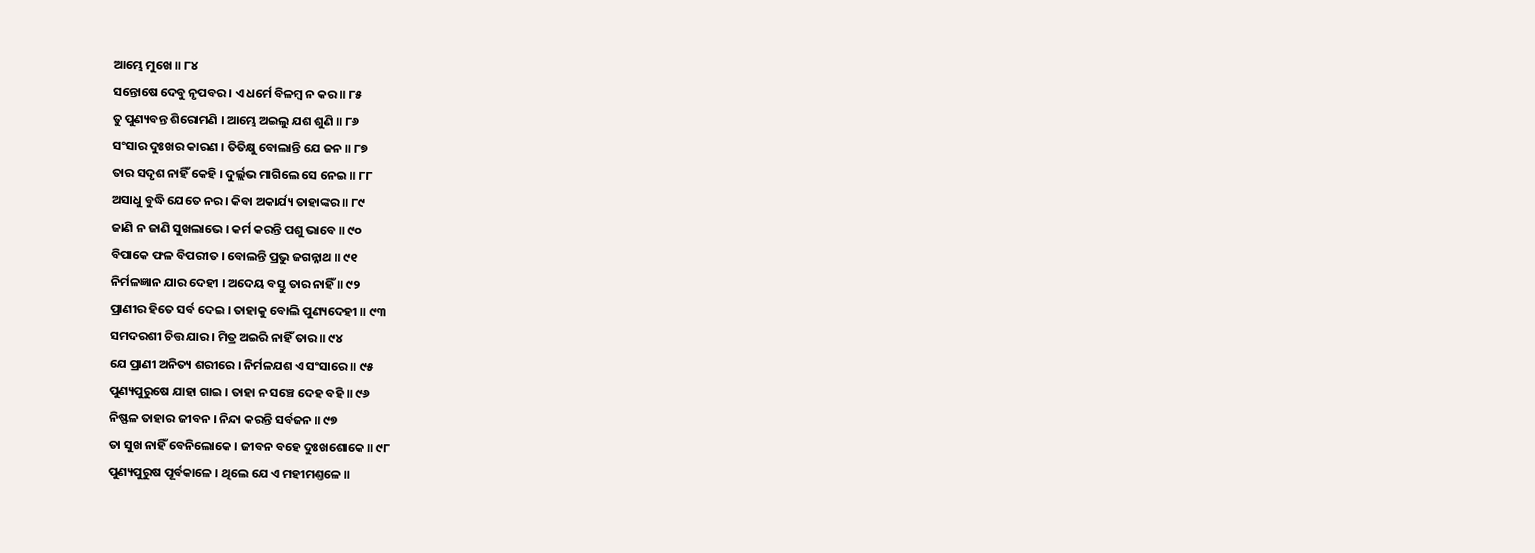ଆମ୍ଭେ ମୁଖେ ॥ ୮୪
ସନ୍ତୋଷେ ଦେବୁ ନୃପବର । ଏ ଧର୍ମେ ବିଳମ୍ବ ନ କର ॥ ୮୫
ତୁ ପୁଣ୍ୟବନ୍ତ ଶିରୋମଣି । ଆମ୍ଭେ ଅଇଲୁ ଯଶ ଶୁଣି ॥ ୮୬
ସଂସାର ଦୁଃଖର କାରଣ । ତିତିକ୍ଷୁ ବୋଲାନ୍ତି ଯେ ଜନ ॥ ୮୭
ତାର ସଦୃଶ ନାହିଁ କେହି । ଦୁର୍ଲ୍ଲଭ ମାଗିଲେ ସେ ନେଇ ॥ ୮୮
ଅସାଧୁ ବୁଦ୍ଧି ଯେତେ ନର । କିବା ଅକାର୍ଯ୍ୟ ତାହାଙ୍କର ॥ ୮୯
ଜାଣି ନ ଜାଣି ସୁଖଲାଭେ । କର୍ମ କରନ୍ତି ପଶୁ ଭାବେ ॥ ୯୦
ବିପାକେ ଫଳ ବିପରୀତ । ବୋଲନ୍ତି ପ୍ରଭୁ ଜଗନ୍ନାଥ ॥ ୯୧
ନିର୍ମଳଜ୍ଞାନ ଯାର ଦେହୀ । ଅଦେୟ ବସ୍ତୁ ତାର ନାହିଁ ॥ ୯୨
ପ୍ରାଣୀର ହିତେ ସର୍ବ ଦେଇ । ତାହାକୁ ବୋଲି ପୁଣ୍ୟଦେହୀ ॥ ୯୩
ସମଦରଶୀ ଚିତ୍ତ ଯାର । ମିତ୍ର ଅଇରି ନାହିଁ ତାର ॥ ୯୪
ଯେ ପ୍ରାଣୀ ଅନିତ୍ୟ ଶରୀରେ । ନିର୍ମଳଯଶ ଏ ସଂସାରେ ॥ ୯୫
ପୁଣ୍ୟପୁରୁଷେ ଯାହା ଗାଇ । ତାହା ନ ସଞ୍ଚେ ଦେହ ବହି ॥ ୯୬
ନିଷ୍ଫଳ ତାହାର ଜୀବନ । ନିନ୍ଦା କରନ୍ତି ସର୍ବଜନ ॥ ୯୭
ତା ସୁଖ ନାହିଁ ବେନିଲୋକେ । ଜୀବନ ବହେ ଦୁଃଖଶୋକେ ॥ ୯୮
ପୁଣ୍ୟପୁରୁଷ ପୂର୍ବକାଳେ । ଥିଲେ ଯେ ଏ ମହୀମଣ୍ତଳେ ॥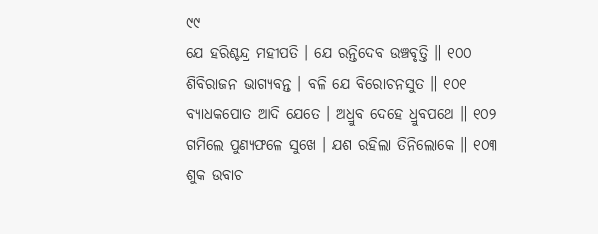୯୯
ଯେ ହରିଶ୍ଚନ୍ଦ୍ର ମହୀପତି । ଯେ ରନ୍ତିଦେବ ଉଞ୍ଚବୃତ୍ତି ॥ ୧୦୦
ଶିବିରାଜନ ଭାଗ୍ୟବନ୍ତ । ବଳି ଯେ ବିରୋଚନସୁତ ॥ ୧୦୧
ବ୍ୟାଧକପୋତ ଆଦି ଯେତେ । ଅଧ୍ରୁବ ଦେହେ ଧ୍ରୁବପଥେ ॥ ୧୦୨
ଗମିଲେ ପୁଣ୍ୟଫଳେ ସୁଖେ । ଯଶ ରହିଲା ତିନିଲୋକେ ॥ ୧୦୩
ଶୁକ ଉବାଚ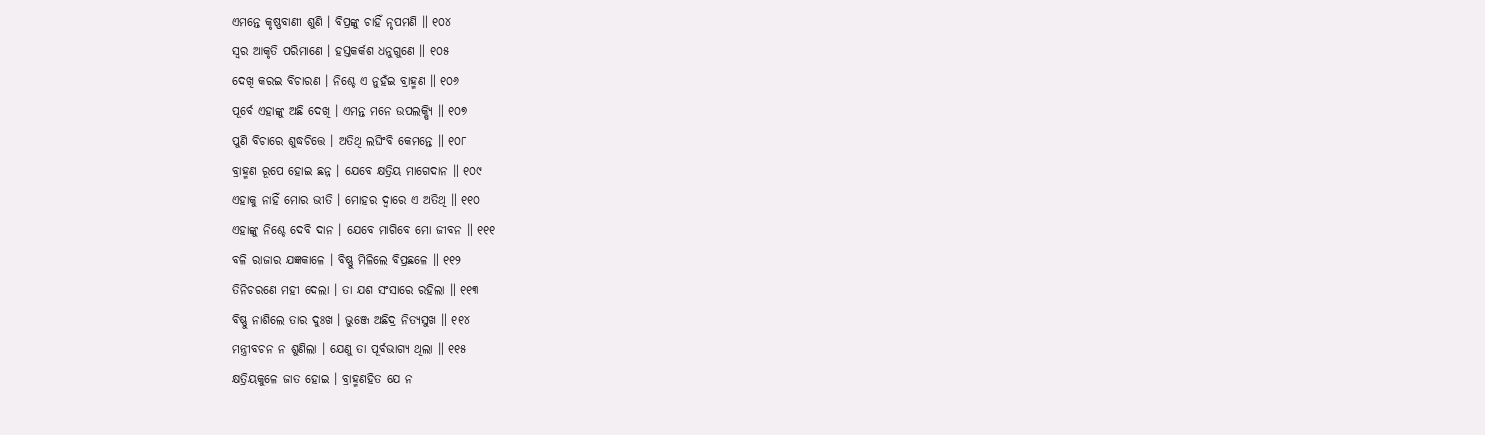ଏମନ୍ତେ କୃଷ୍ଣବାଣୀ ଶୁଣି । ବିପ୍ରଙ୍କୁ ଚାହିଁ ନୃପମଣି ॥ ୧୦୪
ସ୍ୱର ଆକୃତି ପରିମାଣେ । ହସ୍ତକର୍କଶ ଧନୁଗୁଣେ ॥ ୧୦୫
ଦେଖି କରଇ ବିଚାରଣ । ନିଶ୍ଚେ ଏ ନୁହଁଇ ବ୍ରାହ୍ମଣ ॥ ୧୦୬
ପୂର୍ବେ ଏହାଙ୍କୁ ଅଛି ଦେଖି । ଏମନ୍ତ ମନେ ଉପଲକ୍ଷ୍ୟି ॥ ୧୦୭
ପୁଣି ବିଚାରେ ଶୁଦ୍ଧଚିତ୍ତେ । ଅତିଥି ଲଘିଂବି କେମନ୍ତେ ॥ ୧୦୮
ବ୍ରାହ୍ମଣ ରୂପେ ହୋଇ ଛନ୍ନ । ଯେବେ କ୍ଷତ୍ରିୟ ମାଗେଦାନ ॥ ୧୦୯
ଏହାକୁ ନାହିଁ ମୋର ଭୀତି । ମୋହର ଦ୍ୱାରେ ଏ ଅତିଥି ॥ ୧୧୦
ଏହାଙ୍କୁ ନିଶ୍ଚେ ଦେବି ଦାନ । ଯେବେ ମାଗିବେ ମୋ ଜୀବନ ॥ ୧୧୧
ବଳି ରାଜାର ଯଜ୍ଞକାଳେ । ବିଷ୍ଣୁ ମିଳିଲେ ବିପ୍ରଛଳେ ॥ ୧୧୨
ତିନିଚରଣେ ମହୀ ଦେଲା । ତା ଯଶ ସଂସାରେ ରହିଲା ॥ ୧୧୩
ବିଷ୍ଣୁ ନାଶିଲେ ତାର ଦୁଃଖ । ଭୁଞ୍ଜେ ଅଛିଦ୍ର ନିତ୍ୟସୁଖ ॥ ୧୧୪
ମନ୍ତ୍ରୀବଚନ ନ ଶୁଣିଲା । ଯେଣୁ ତା ପୂର୍ବଭାଗ୍ୟ ଥିଲା ॥ ୧୧୫
କ୍ଷତ୍ରିୟକୁଳେ ଜାତ ହୋଇ । ବ୍ରାହ୍ମଣହିତ ଯେ ନ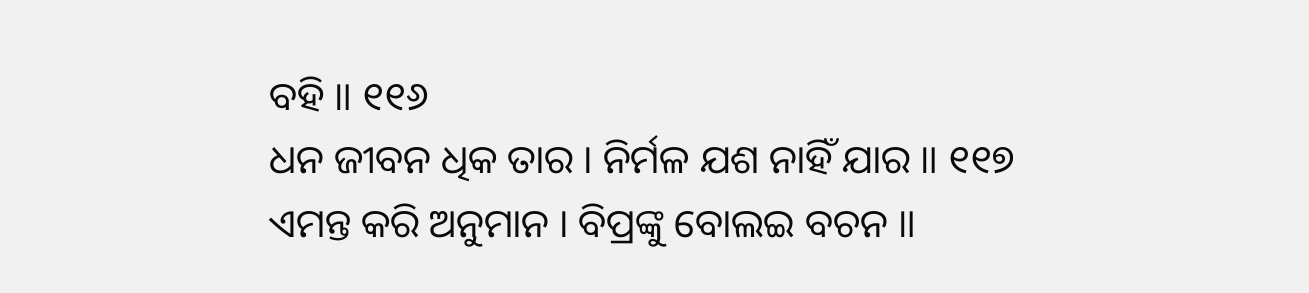ବହି ॥ ୧୧୬
ଧନ ଜୀବନ ଧିକ ତାର । ନିର୍ମଳ ଯଶ ନାହିଁ ଯାର ॥ ୧୧୭
ଏମନ୍ତ କରି ଅନୁମାନ । ବିପ୍ରଙ୍କୁ ବୋଲଇ ବଚନ ॥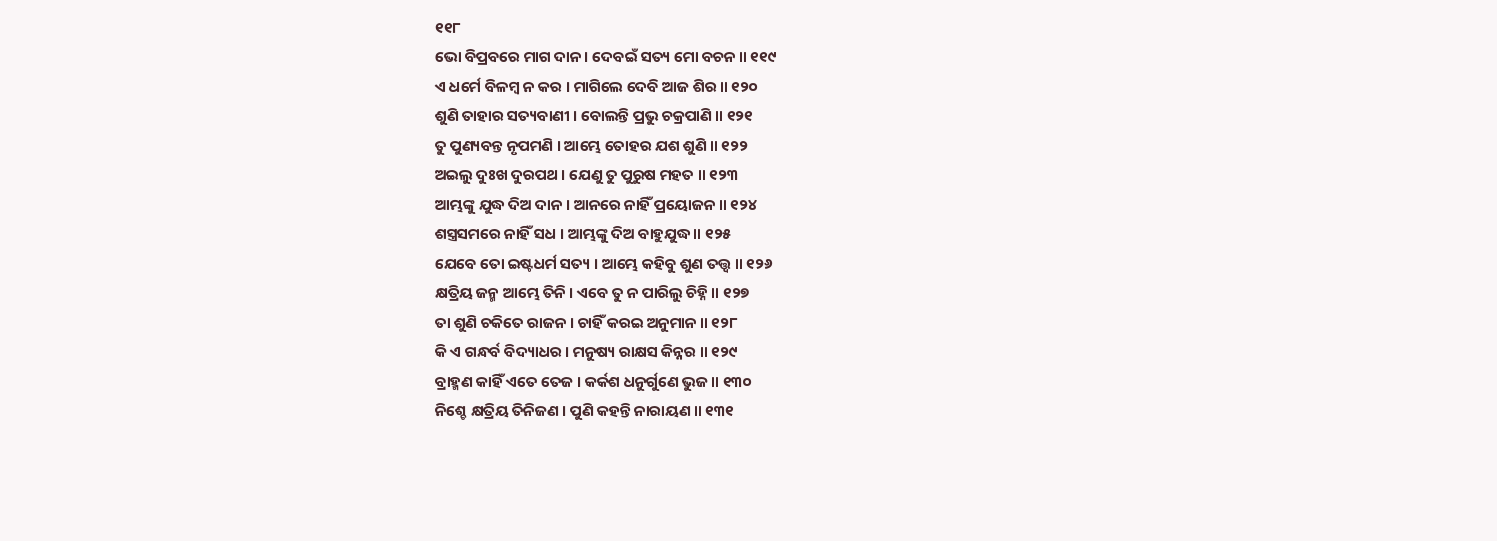୧୧୮
ଭୋ ବିପ୍ରବରେ ମାଗ ଦାନ । ଦେବଇଁ ସତ୍ୟ ମୋ ବଚନ ॥ ୧୧୯
ଏ ଧର୍ମେ ବିଳମ୍ବ ନ କର । ମାଗିଲେ ଦେବି ଆଜ ଶିର ॥ ୧୨୦
ଶୁଣି ତାହାର ସତ୍ୟବାଣୀ । ବୋଲନ୍ତି ପ୍ରଭୁ ଚକ୍ରପାଣି ॥ ୧୨୧
ତୁ ପୁଣ୍ୟବନ୍ତ ନୃପମଣି । ଆମ୍ଭେ ତୋହର ଯଶ ଶୁଣି ॥ ୧୨୨
ଅଇଲୁ ଦୁଃଖ ଦୁରପଥ । ଯେଣୁ ତୁ ପୁରୁଷ ମହତ ॥ ୧୨୩
ଆମ୍ଭଙ୍କୁ ଯୁଦ୍ଧ ଦିଅ ଦାନ । ଆନରେ ନାହିଁ ପ୍ରୟୋଜନ ॥ ୧୨୪
ଶସ୍ତ୍ରସମରେ ନାହିଁ ସଧ । ଆମ୍ଭଙ୍କୁ ଦିଅ ବାହୁଯୁଦ୍ଧ ॥ ୧୨୫
ଯେବେ ତୋ ଇଷ୍ଟଧର୍ମ ସତ୍ୟ । ଆମ୍ଭେ କହିବୁ ଶୁଣ ତତ୍ତ୍ୱ ॥ ୧୨୬
କ୍ଷତ୍ରିୟ ଜନ୍ମ ଆମ୍ଭେ ତିନି । ଏବେ ତୁ ନ ପାରିଲୁ ଚିହ୍ନି ॥ ୧୨୭
ତା ଶୁଣି ଚକିତେ ରାଜନ । ଚାହିଁ କରଇ ଅନୁମାନ ॥ ୧୨୮
କି ଏ ଗନ୍ଧର୍ବ ବିଦ୍ୟାଧର । ମନୁଷ୍ୟ ରାକ୍ଷସ କିନ୍ନର ॥ ୧୨୯
ବ୍ରାହ୍ମଣ କାହିଁ ଏତେ ତେଜ । କର୍କଶ ଧନୁର୍ଗୁଣେ ଭୁଜ ॥ ୧୩୦
ନିଶ୍ଚେ କ୍ଷତ୍ରିୟ ତିନିଜଣ । ପୁଣି କହନ୍ତି ନାରାୟଣ ॥ ୧୩୧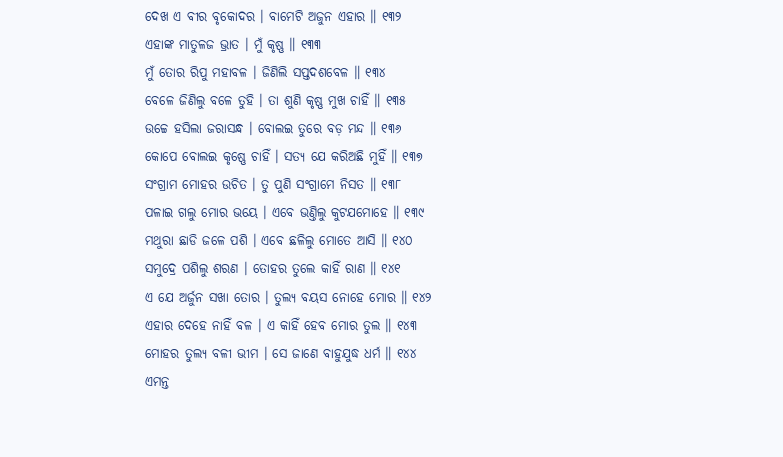ଦେଖ ଏ ବୀର ବୃକୋଦର । ବାମେଟି ଅଜୁନ ଏହାର ॥ ୧୩୨
ଏହାଙ୍କ ମାତୁଳଜ ଭ୍ରାତ । ମୁଁ କୃଷ୍ଣ ॥ ୧୩୩
ମୁଁ ତୋର ରିପୁ ମହାବଳ । ଜିଣିଲି ସପ୍ତଦଶବେଳ ॥ ୧୩୪
ବେଳେ ଜିଣିଲୁ ବଳେ ତୁହି । ତା ଶୁଣି କୃଷ୍ଣ ମୁଖ ଚାହିଁ ॥ ୧୩୫
ଉଚ୍ଚେ ହସିଲା ଜରାସନ୍ଧ । ବୋଲଇ ତୁରେ ବଡ଼ ମନ୍ଦ ॥ ୧୩୬
କୋପେ ବୋଲଇ କୃଷ୍ଣେ ଚାହିଁ । ସତ୍ୟ ଯେ କରିଅଛି ମୁହିଁ ॥ ୧୩୭
ସଂଗ୍ରାମ ମୋହର ଉଚିତ । ତୁ ପୁଣି ସଂଗ୍ରାମେ ନିସତ ॥ ୧୩୮
ପଳାଇ ଗଲୁ ମୋର ଭୟେ । ଏବେ ଭଣ୍ତିଲୁ କୁଟଯମୋହେ ॥ ୧୩୯
ମଥୁରା ଛାଡି ଜଳେ ପଶି । ଏବେ ଛଳିଲୁ ମୋତେ ଆସି ॥ ୧୪୦
ସମୁଦ୍ରେ ପଶିଲୁ ଶରଣ । ତୋହର ତୁଲେ କାହିଁ ରାଣ ॥ ୧୪୧
ଏ ଯେ ଅର୍ଜୁନ ସଖା ତୋର । ତୁଲ୍ୟ ବୟସ ନୋହେ ମୋର ॥ ୧୪୨
ଏହାର ଦେହେ ନାହିଁ ବଳ । ଏ କାହିଁ ହେବ ମୋର ତୁଲ ॥ ୧୪୩
ମୋହର ତୁଲ୍ୟ ବଳୀ ଭୀମ । ସେ ଜାଣେ ବାହୁଯୁଦ୍ଧ ଧର୍ମ ॥ ୧୪୪
ଏମନ୍ତ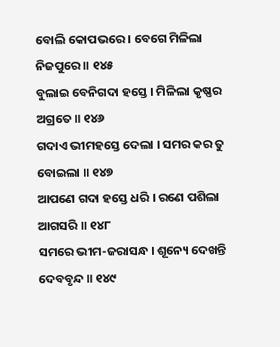ବୋଲି କୋପଭରେ । ବେଗେ ମିଳିଲା ନିଜପୁରେ ॥ ୧୪୫
ବୁଲାଇ ବେନିଗଦା ହସ୍ତେ । ମିଳିଲା କୃଷ୍ଣର ଅଗ୍ରତେ ॥ ୧୪୬
ଗଦାଏ ଭୀମହସ୍ତେ ଦେଲା । ସମର କର ତୁ ବୋଇଲା ॥ ୧୪୭
ଆପଣେ ଗଦା ହସ୍ତେ ଧରି । ରଣେ ପଶିଲା ଆଗସରି ॥ ୧୪୮
ସମରେ ଭୀମ-ଜରାସନ୍ଧ । ଶୂନ୍ୟେ ଦେଖନ୍ତି ଦେବବୃନ୍ଦ ॥ ୧୪୯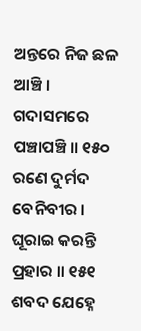ଅନ୍ତରେ ନିଜ ଛଳ ଆଞ୍ଚି । ଗଦାସମରେ ପଞ୍ଚାପଞ୍ଚି ॥ ୧୫୦
ରଣେ ଦୁର୍ମଦ ବେନିବୀର । ଘୂରାଇ କରନ୍ତି ପ୍ରହାର ॥ ୧୫୧
ଶବଦ ଯେହ୍ନେ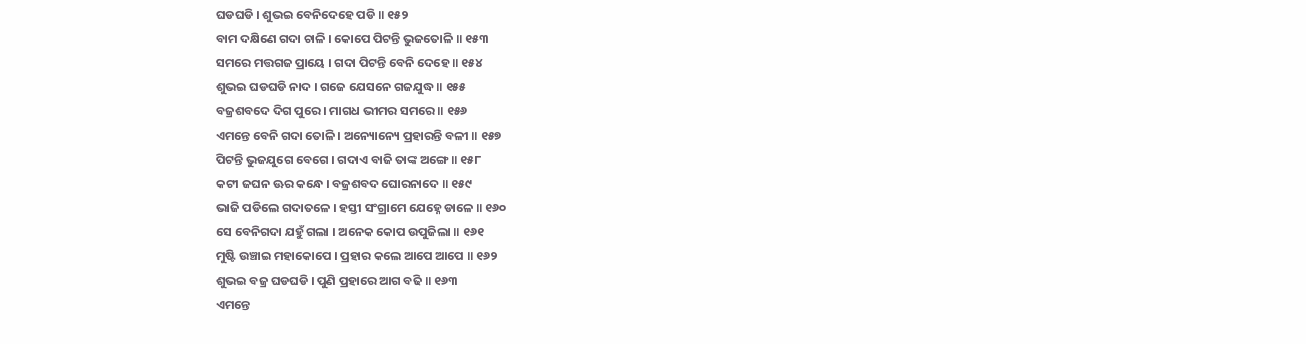ଘଡଘଡି । ଶୁଭଇ ବେନିଦେହେ ପଡି ॥ ୧୫୨
ବାମ ଦକ୍ଷିଣେ ଗଦା ଚାଳି । କୋପେ ପିଟନ୍ତି ଭୁଜତୋଳି ॥ ୧୫୩
ସମରେ ମତ୍ତଗଜ ପ୍ରାୟେ । ଗଦା ପିଟନ୍ତି ବେନି ଦେହେ ॥ ୧୫୪
ଶୁଭଇ ଘଡଘଡି ନାଦ । ଗଜେ ଯେସନେ ଗଜଯୁଦ୍ଧ ॥ ୧୫୫
ବଜ୍ରଶବଦେ ଦିଗ ପୁରେ । ମାଗଧ ଭୀମର ସମରେ ॥ ୧୫୬
ଏମନ୍ତେ ବେନି ଗଦା ତୋଳି । ଅନ୍ୟୋନ୍ୟେ ପ୍ରହାରନ୍ତି ବଳୀ ॥ ୧୫୭
ପିଟନ୍ତି ଭୁଜଯୁଗେ ବେଗେ । ଗଦାଏ ବାଜି ତାଙ୍କ ଅଙ୍ଗେ ॥ ୧୫୮
କଟୀ ଜଘନ ଊର କନ୍ଧେ । ବଜ୍ରଶବଦ ଘୋରନାଦେ ॥ ୧୫୯
ଭାଜି ପଡିଲେ ଗଦାତଳେ । ହସ୍ତୀ ସଂଗ୍ରାମେ ଯେହ୍ନେ ଡାଳେ ॥ ୧୬୦
ସେ ବେନିଗଦା ଯହୁଁ ଗଲା । ଅନେକ କୋପ ଉପୁଜିଲା ॥ ୧୬୧
ମୁଷ୍ଟି ଉଞ୍ଚାଇ ମହାକୋପେ । ପ୍ରହାର କଲେ ଆପେ ଆପେ ॥ ୧୬୨
ଶୁଭଇ ବଜ୍ର ଘଡଘଡି । ପୁଣି ପ୍ରହାରେ ଆଗ ବଢି ॥ ୧୬୩
ଏମନ୍ତେ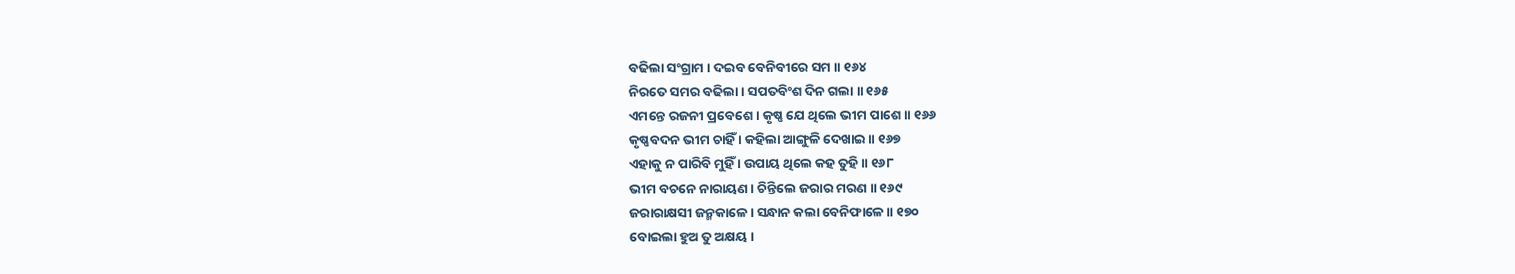ବଢିଲା ସଂଗ୍ରାମ । ଦଇବ ବେନିବୀରେ ସମ ॥ ୧୬୪
ନିରତେ ସମର ବଢିଲା । ସପତବିଂଶ ଦିନ ଗଲା ॥ ୧୬୫
ଏମନ୍ତେ ରଜନୀ ପ୍ରବେଶେ । କୃଷ୍ଣ ଯେ ଥିଲେ ଭୀମ ପାଶେ ॥ ୧୬୬
କୃଷ୍ଣବଦନ ଭୀମ ଚାହିଁ । କହିଲା ଆଙ୍ଗୁଳି ଦେଖାଇ ॥ ୧୬୭
ଏହାକୁ ନ ପାରିବି ମୁହିଁ । ଉପାୟ ଥିଲେ କହ ତୁହି ॥ ୧୬୮
ଭୀମ ବଚନେ ନାରାୟଣ । ଚିନ୍ତିଲେ ଜରାର ମରଣ ॥ ୧୬୯
ଜରାରାକ୍ଷସୀ ଜନ୍ମକାଳେ । ସନ୍ଧାନ କଲା ବେନିଫାଳେ ॥ ୧୭୦
ବୋଇଲା ହୁଅ ତୁ ଅକ୍ଷୟ ।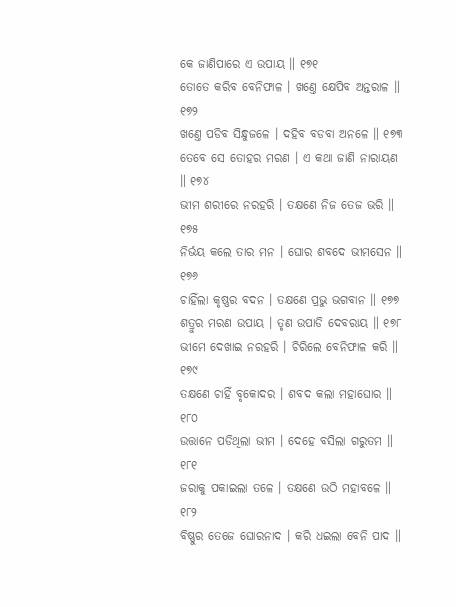କେ ଜାଣିପାରେ ଏ ଉପାୟ ॥ ୧୭୧
ତୋତେ କରିବ ବେନିଫାଳ । ଖଣ୍ତେ କ୍ଷେପିବ ଅନ୍ତରାଳ ॥ ୧୭୨
ଖଣ୍ତେ ପଡିବ ସିନ୍ଧୁଜଳେ । ଦହିବ ବଡବା ଅନଳେ ॥ ୧୭୩
ତେବେ ସେ ତୋହର ମରଣ । ଏ କଥା ଜାଣି ନାରାୟଣ ॥ ୧୭୪
ଭୀମ ଶରୀରେ ନରହରି । ତକ୍ଷଣେ ନିଜ ତେଜ ଭରି ॥ ୧୭୫
ନିର୍ଭୟ କଲେ ତାର ମନ । ଘୋର ଶବଦେ ଭୀମସେନ ॥ ୧୭୬
ଚାହିଁଲା କୃଷ୍ଣର ବଦନ । ତକ୍ଷଣେ ପ୍ରଭୁ ଭଗବାନ ॥ ୧୭୭
ଶତ୍ରୁର ମରଣ ଉପାୟ । ତୃଣ ଉପାଡି ଦେବରାୟ ॥ ୧୭୮
ଭୀମେ ଦେଖାଇ ନରହରି । ଚିରିଲେ ବେନିଫାଳ କରି ॥ ୧୭୯
ତକ୍ଷଣେ ଚାହିଁ ବୃକୋଦର । ଶବଦ କଲା ମହାଘୋର ॥ ୧୮୦
ଉତ୍ତାନେ ପଡିଥିଲା ଭୀମ । ଦେହେ ବସିଲା ଗରୁତମ ॥ ୧୮୧
ଜରାକୁ ପକାଇଲା ତଳେ । ତକ୍ଷଣେ ଉଠି ମହାବଳେ ॥ ୧୮୨
ବିଷ୍ଣୁର ତେଜେ ଘୋରନାଦ । କରି ଧଇଲା ବେନି ପାଦ ॥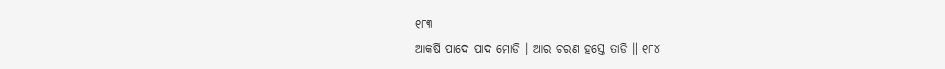୧୮୩
ଆକର୍ଷି ପାଦେ ପାଦ ମୋଡି । ଆର ଚରଣ ହସ୍ତେ ତାଡି ॥ ୧୮୪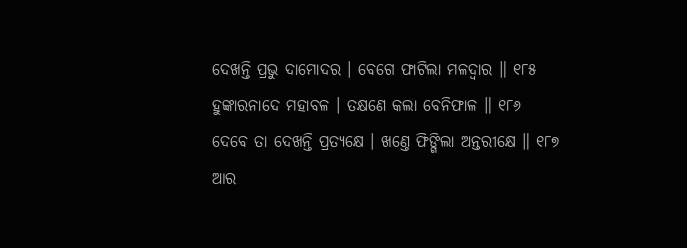ଦେଖନ୍ତି ପ୍ରଭୁ ଦାମୋଦର । ବେଗେ ଫାଟିଲା ମଳଦ୍ୱାର ॥ ୧୮୫
ହୁଙ୍କାରନାଦେ ମହାବଳ । ତକ୍ଷଣେ କଲା ବେନିଫାଳ ॥ ୧୮୬
ଦେବେ ତା ଦେଖନ୍ତି ପ୍ରତ୍ୟକ୍ଷେ । ଖଣ୍ତେ ଫିଙ୍ଗିଲା ଅନ୍ତରୀକ୍ଷେ ॥ ୧୮୭
ଆର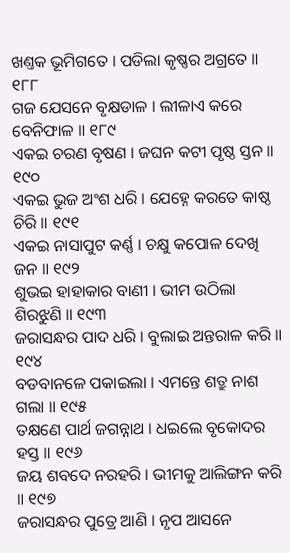ଖଣ୍ତକ ଭୂମିଗତେ । ପଡିଲା କୃଷ୍ଣର ଅଗ୍ରତେ ॥ ୧୮୮
ଗଜ ଯେସନେ ବୃକ୍ଷଡାଳ । ଲୀଳାଏ କରେ ବେନିଫାଳ ॥ ୧୮୯
ଏକଇ ଚରଣ ବୃଷଣ । ଜଘନ କଟୀ ପୃଷ୍ଠ ସ୍ତନ ॥ ୧୯୦
ଏକଇ ଭୁଜ ଅଂଶ ଧରି । ଯେହ୍ନେ କରତେ କାଷ୍ଠ ଚିରି ॥ ୧୯୧
ଏକଇ ନାସାପୁଟ କର୍ଣ୍ଣ । ଚକ୍ଷୁ କପୋଳ ଦେଖି ଜନ ॥ ୧୯୨
ଶୁଭଇ ହାହାକାର ବାଣୀ । ଭୀମ ଉଠିଲା ଶିରଝୁଣି ॥ ୧୯୩
ଜରାସନ୍ଧର ପାଦ ଧରି । ବୁଲାଇ ଅନ୍ତରାଳ କରି ॥ ୧୯୪
ବଡବାନଳେ ପକାଇଲା । ଏମନ୍ତେ ଶତ୍ରୁ ନାଶ ଗଲା ॥ ୧୯୫
ତକ୍ଷଣେ ପାର୍ଥ ଜଗନ୍ନାଥ । ଧଇଲେ ବୃକୋଦର ହସ୍ତ ॥ ୧୯୬
ଜୟ ଶବଦେ ନରହରି । ଭୀମକୁ ଆଲିଙ୍ଗନ କରି ॥ ୧୯୭
ଜରାସନ୍ଧର ପୁତ୍ରେ ଆଣି । ନୃପ ଆସନେ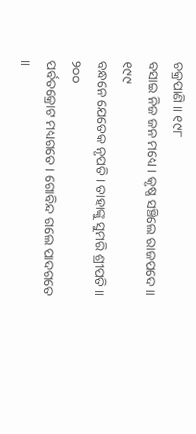ଚକ୍ରପାଣି ॥ ୧୯୮
ବସାଇ ନିଜ ଜନ ମଧ୍ୟେ । କୃଷ୍ଣ ସଞ୍ଚିଲେ ରାଜପଦେ ॥ ୧୯୯
ବନ୍ଧନେ ଯେତେକ ନୃପତି । ତାହାଙ୍କୁ ସୁମରି ଶ୍ରୀପତି ॥ ୨୦୦
ପର୍ବତକ୍ରୋଟ ମଧ୍ୟଗତେ । ଗୋବିନ୍ଦ ଗଲେ ପାଦଗତେ ॥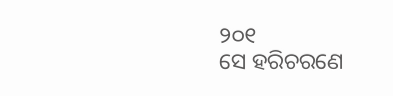୨୦୧
ସେ ହରିଚରଣେ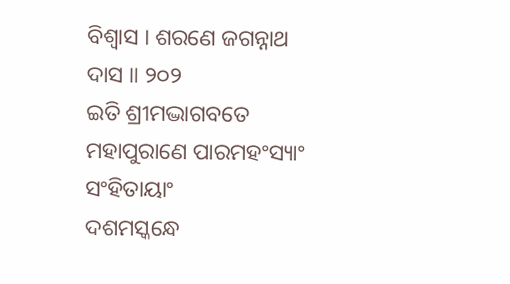ବିଶ୍ୱାସ । ଶରଣେ ଜଗନ୍ନାଥ ଦାସ ॥ ୨୦୨
ଇତି ଶ୍ରୀମଦ୍ଭାଗବତେ ମହାପୁରାଣେ ପାରମହଂସ୍ୟାଂ ସଂହିତାୟାଂ
ଦଶମସ୍କନ୍ଧେ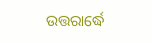ଉତ୍ତରାର୍ଦ୍ଧେ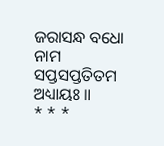ଜରାସନ୍ଧ ବଧୋ ନାମ
ସପ୍ତସପ୍ତତିତମ ଅଧ୍ୟାୟଃ ॥
* * *